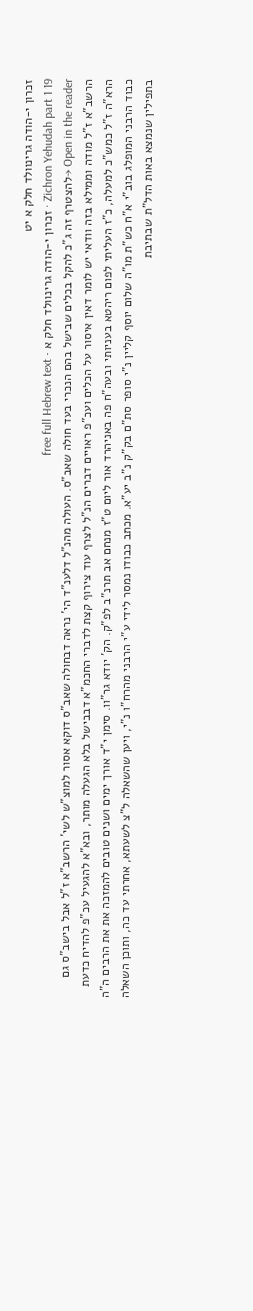זכרון י-הודה גרינוולד חלק א יט
Zichron Yehudah part 1 19 · זכרון י-הודה גרינוולד חלק א · free full Hebrew text
Open in the reader →להצטרף זה ג"כ להקל בכלים שבישל בהם הנכרי בעד חולה שאב"ס. העולה מהנ"ל דלענ"ד הי' נראה דבחולה שאב"ס דוקא אסור למוצ"ש לשי' הרשב"א ז"ל אבל בישב"ס גם הרשב"א ז"ל מודה וממילא בזה וודאי יש לומר דאין איסור על הכלים ועכ"פ ראויים דברים הנ"ל לצרף עוד צירוף קצת לדברי החכמ"א דבבישל בלא הגעלה מותר, ובא"א להגעיל עכ"פ להדיח כדעת הרא"ה ז"ל כמש"כ למעלה, כ"ז העליתי לפום ריהטא בעניותי ובעה"ח פה באניהרד אור ליום ט"ז מנחם אב תרנ"ב לפ"ק. הק' יודא גר"וו. סימן י"ד אורך ימים ושנים טובים להמזכה את את הרבים ה"ה כבוד הרבני המופלג בוב"י א"ח כש"ת מו"ה שלום יוסף קליין נ"י סופר סת"ם בק"ק נ"ב יע"א. מכתב כבודו נמסר לידי ע"י הרבני מהרח"ו נ"י, ויען שהשאלה ל"צ לשעתא, אחרתי עד כה, ותוכן השאלה בתפילין שנמצא באות הדל"ת שבתיבת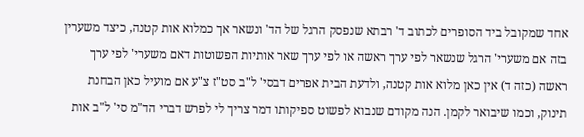אחד שמקובל ביד הסופרים לכתוב ד' רבתא שנפסק הרגל של הד' ונשאר אך כמלוא אות קטנה, כיצד משערין בזה אם משערי' הרגל שנשאר לפי ערך ראשה או לפי ערך שאר אותיות הפשוטות דאם משערי' לפי ערך ראשה (כזה ד) אין כאן מלוא אות קטנה, ולדעת הבית אפרים דבסי' ל"ב סט"ז צ"ע אם מועיל כאן הבחנת תינוק, וכמו שיבואר לקמן. הנה מקודם שנבוא לפשוט ספיקותו דמר צריך לי לפרש דברי הד"מ סי' ל"ב אות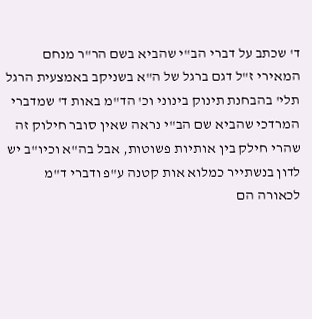ד' שכתב על דברי הב"י שהביא בשם הר"ר מנחם המאירי ז"ל דגם ברגל של ה"א בשניקב באמצעית הרגל תלי' בהבחנת תינוק בינוני וכ' הד"מ באות ד' שמדברי המרדכי שהביא שם הב"י נראה שאין סובר חילוק זה שהרי חילק בין אותיות פשוטות, אבל בה"א וכיו"ב יש לדון בנשתייר כמלוא אות קטנה ע"פ ודברי ד"מ לכאורה הם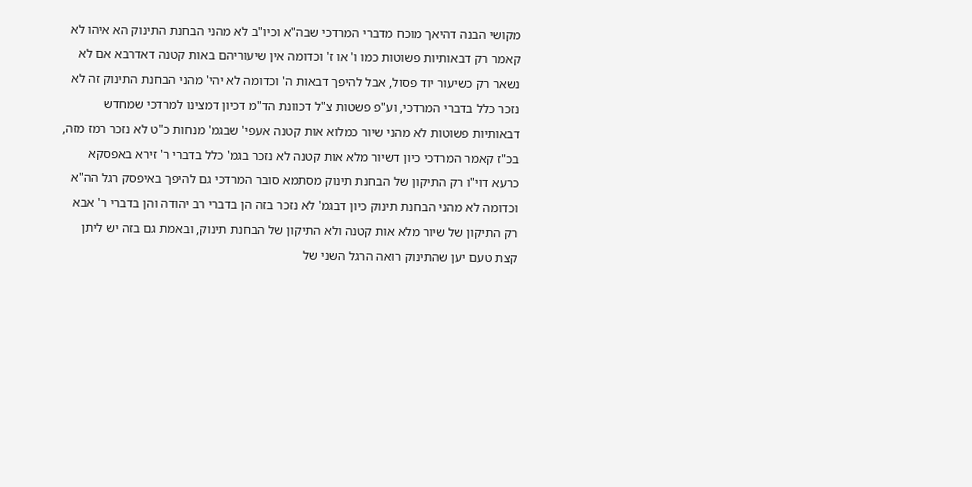מקושי הבנה דהיאך מוכח מדברי המרדכי שבה"א וכיו"ב לא מהני הבחנת התינוק הא איהו לא קאמר רק דבאותיות פשוטות כמו ו' או ז' וכדומה אין שיעוריהם באות קטנה דאדרבא אם לא נשאר רק כשיעור יוד פסול, אבל להיפך דבאות ה' וכדומה לא יהי' מהני הבחנת התינוק זה לא נזכר כלל בדברי המרדכי, וע"פ פשטות צ"ל דכוונת הד"מ דכיון דמצינו למרדכי שמחדש דבאותיות פשוטות לא מהני שיור כמלוא אות קטנה אעפי' שבגמ' מנחות כ"ט לא נזכר רמז מזה, בכ"ז קאמר המרדכי כיון דשיור מלא אות קטנה לא נזכר בגמ' כלל בדברי ר' זירא באפסקא כרעא דוי"ו רק התיקון של הבחנת תינוק מסתמא סובר המרדכי גם להיפך באיפסק רגל הה"א וכדומה לא מהני הבחנת תינוק כיון דבגמ' לא נזכר בזה הן בדברי רב יהודה והן בדברי ר' אבא רק התיקון של שיור מלא אות קטנה ולא התיקון של הבחנת תינוק, ובאמת גם בזה יש ליתן קצת טעם יען שהתינוק רואה הרגל השני של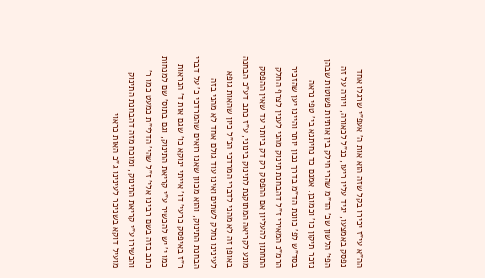הה"א עי"ז יכירו בקל שזה הוא אות ה' אעפ"י שרגלו אחד נפסק באמצעו, יגיד עליו ריעו, כנ"ל לכאורה, ויורה על זה הפי' הלשון שכ' הד"מ שהרי חילק בין אותיות פשוטות שבהן נזכר תיקון כו' וכמובן. אמנם כד נחיתנא בי' טפי נראה בסד"ש לפ' כוונת הד"מ בדרך נכון יותר והיינו יען שהזכיר הרמ"נ המאירי ז"ל דהבחנת תינוק מהני לענין לצרף החלק התחתון להעליון אם ההפסק רק דק ביותר עד שאין ההפסק מונע לקריאה המתוקנת לתינוק בינוני, ע"ז כתב דע"כ הבחנה באופן זה לא מהני לדברי המרדכי הנ"ל כיון שהאות גופא לעינינו נחלק לשתים ואינו עוד גולם אחד לא מהני בזה הבחנת התינוק, והוא מכוון שאנו רואים שהמרדכי כ' על דברי ר"ז באיפסק כרעי' דו' אייתי ינוקא כו' שגם אות ד' הנראות כמו י' יש להכשיר ע"י קריאת התינוק, וגם בתוס' שם למנחות כתב בזה בשם רבינו אלי' ז"ל שהי' הדלי"ת כמעט כמו ר' והכשירו ע"י קריאת התינוק, ומוכח מזה דהבחנת התינוק מועיל דוקא בשניכר לעינינו ג"כ האות כראוי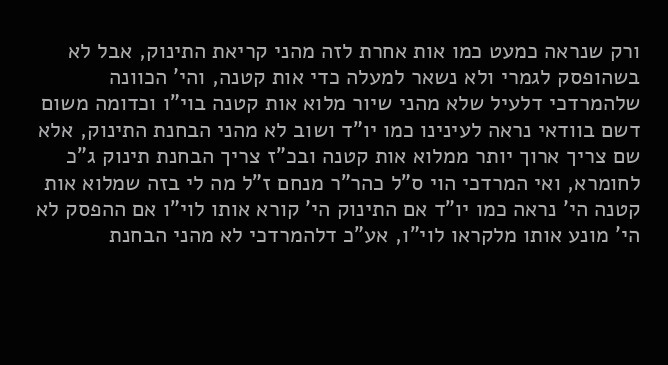ורק שנראה כמעט כמו אות אחרת לזה מהני קריאת התינוק, אבל לא בשהופסק לגמרי ולא נשאר למעלה כדי אות קטנה, והי' הכוונה שלהמרדכי דלעיל שלא מהני שיור מלוא אות קטנה בוי"ו וכדומה משום דשם בוודאי נראה לעינינו כמו יו"ד ושוב לא מהני הבחנת התינוק, אלא שם צריך ארוך יותר ממלוא אות קטנה ובכ"ז צריך הבחנת תינוק ג"כ לחומרא, ואי המרדכי הוי ס"ל כהר"ר מנחם ז"ל מה לי בזה שמלוא אות קטנה הי' נראה כמו יו"ד אם התינוק הי' קורא אותו לוי"ו אם ההפסק לא הי' מונע אותו מלקראו לוי"ו, אע"כ דלהמרדכי לא מהני הבחנת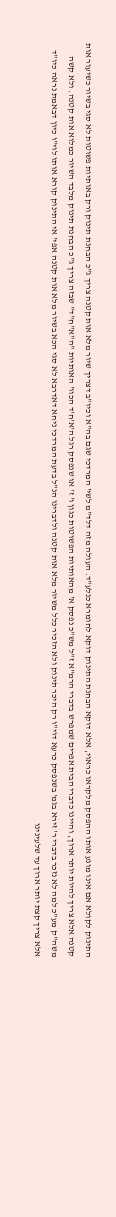התינוק לקולא אם אינו מונע אותו ההפסק מלקראו כראוי, אלא דוקא הבחנת התינוק דוקא לחומרא כנלע"ד. העולה מזה דלד"מ לשי' המרדכי שגם בה"א וכיו"ב דצריך שיור מלא אות קטנה צריך ג"כ הבחנת תינוק ורק באותיות פשוטות לא סגי בשיור כשיעור אות קטנה אלא צריך להיות יותר ארוך, והיינו כדברי הבית אפרים שמפרש בדברי הרמ"א ז"ל מש"כ נפסק א' מהאותיות הפשוטות כגון ו' ז' או שנפסק רגל ה'א'ח'ד הכוו' האותיות "ה"א"ח"ד" שבזה צריך ג"כ הבחנת תינוק מלבד השיור כמלוא אות קטנה. ולא קשה משה"ק מע"כ למה לא נזכר בדברי ר' זירא בגמ' בשנפסק כרעא דוי"ו רק היכר תינוק ולא הזכיר כלל משיור מלא אות קטנה ולדברינו הנ"ל בדעת המרדכי ניחא דאדרבא לא סגי הכא בשיור מלא אות קטנה אפי' אי התינוק קורא אותו לוי"ו כיון דבאמת נראה כיו"ד אלא צריך קצת יותר ארוך עד שלעינינו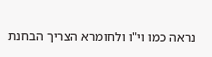נראה כמו וי"ו ולחומרא הצריך הבחנת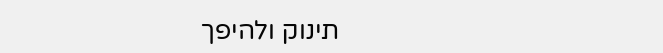תינוק ולהיפך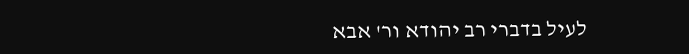לעיל בדברי רב יהודא ור' אבא